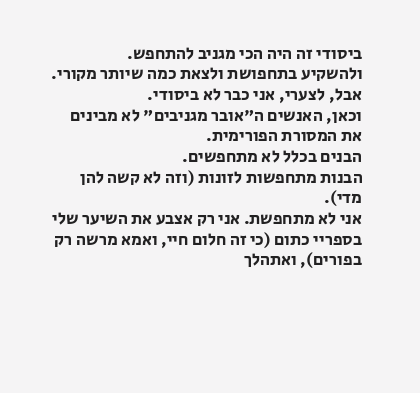ביסודי זה היה הכי מגניב להתחפש.
ולהשקיע בתחפושת ולצאת כמה שיותר מקורי.
אבל, לצערי, אני כבר לא ביסודי.
וכאן, האנשים ה"אובר מגניבים" לא מבינים את המסורת הפורימית.
הבנים בכלל לא מתחפשים.
הבנות מתחפשות לזונות (וזה לא קשה להן מדי).
אני לא מתחפשת. אני רק אצבע את השיער שלי בספריי כתום (כי זה חלום חיי, ואמא מרשה רק בפורים), ואתהלך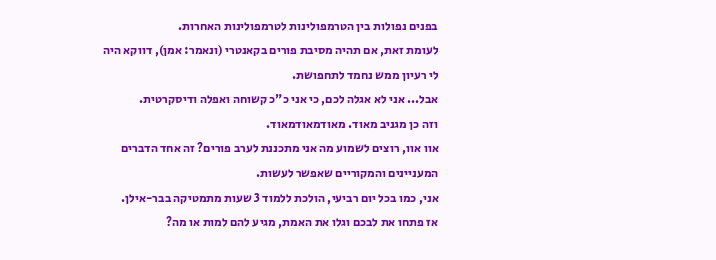בפנים נפולות בין הטרמפולינות לטרמפולינות האחרות.
לעומת זאת, אם תהיה מסיבת פורים בקאנטרי (ונאמר: אמן), דווקא היה לי רעיון ממש נחמד לתחפושת.
אבל... אני לא אגלה לכם, כי אני כ"כ קשוחה ואפלה ודיסקרטית.
וזה כן מגניב מאוד. מאודמאודמאוד.
אוו אוו, רוצים לשמוע מה אני מתכננת לערב פורים? זה אחד הדברים המעניינים והמקוריים שאפשר לעשות.
אני, כמו בכל יום רביעי, הולכת ללמוד 3 שעות מתמטיקה בבר-אילן.
אז פתחו את לבכם וגלו את האמת, מגיע להם למות או מה?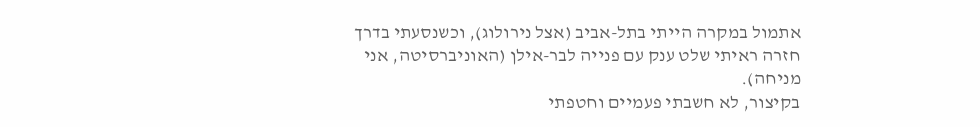אתמול במקרה הייתי בתל-אביב (אצל נירולוג), וכשנסעתי בדרך חזרה ראיתי שלט ענק עם פנייה לבר-אילן (האוניברסיטה, אני מניחה).
בקיצור, לא חשבתי פעמיים וחטפתי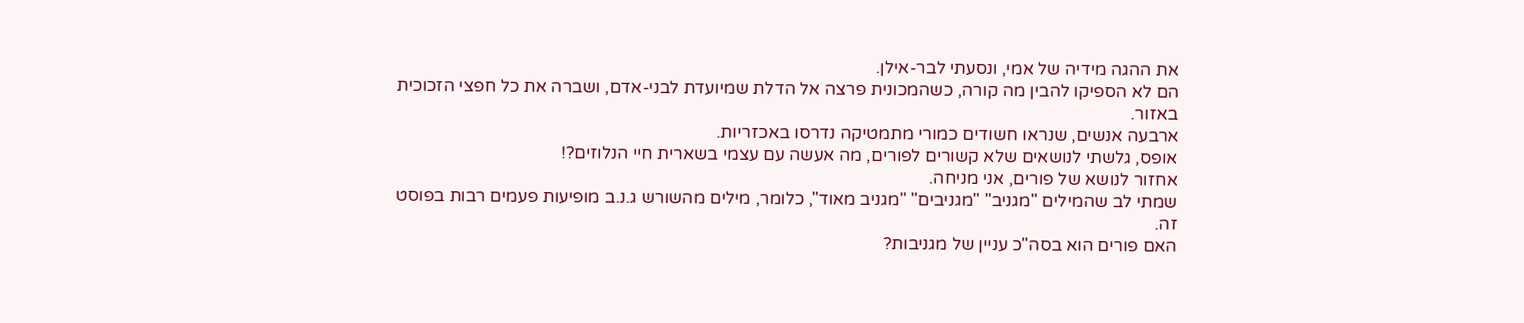את ההגה מידיה של אמי, ונסעתי לבר-אילן.
הם לא הספיקו להבין מה קורה, כשהמכונית פרצה אל הדלת שמיועדת לבני-אדם, ושברה את כל חפצי הזכוכית באזור.
ארבעה אנשים, שנראו חשודים כמורי מתמטיקה נדרסו באכזריות.
אופס, גלשתי לנושאים שלא קשורים לפורים, מה אעשה עם עצמי בשארית חיי הנלוזים?!
אחזור לנושא של פורים, אני מניחה.
שמתי לב שהמילים "מגניב" "מגניבים" "מגניב מאוד", כלומר, מילים מהשורש ג.נ.ב מופיעות פעמים רבות בפוסט זה.
האם פורים הוא בסה"כ עניין של מגניבות?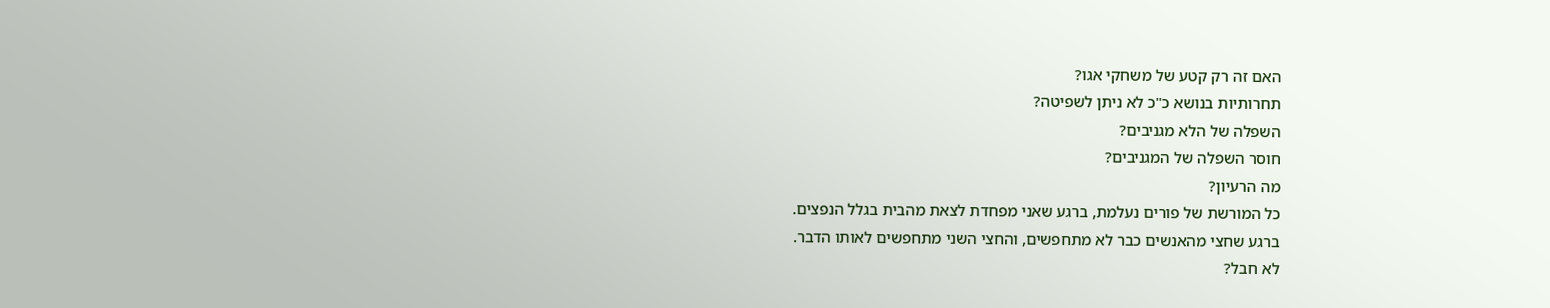האם זה רק קטע של משחקי אגו?
תחרותיות בנושא כ"כ לא ניתן לשפיטה?
השפלה של הלא מגניבים?
חוסר השפלה של המגניבים?
מה הרעיון?
כל המורשת של פורים נעלמת, ברגע שאני מפחדת לצאת מהבית בגלל הנפצים.
ברגע שחצי מהאנשים כבר לא מתחפשים, והחצי השני מתחפשים לאותו הדבר.
לא חבל?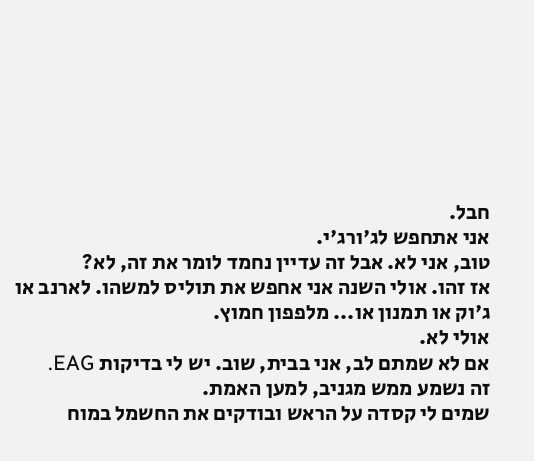חבל.
אני אתחפש לג'ורג'י.
טוב, אני לא. אבל זה עדיין נחמד לומר את זה, לא?
אז זהו. אולי השנה אני אחפש את תוליס למשהו. לארנב או ג'וק או תמנון או... מלפפון חמוץ.
אולי לא.
אם לא שמתם לב, אני בבית, שוב. יש לי בדיקות EAG.
זה נשמע ממש מגניב, למען האמת.
שמים לי קסדה על הראש ובודקים את החשמל במוח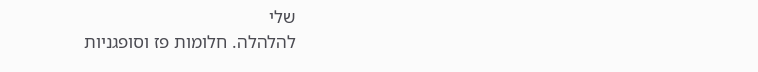שלי
להלהלה. חלומות פז וסופגניות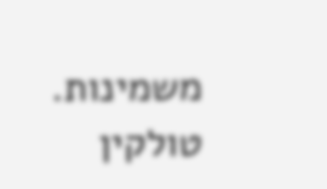משמינות.
טולקין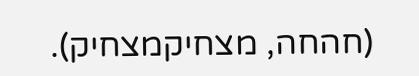(חהחה, מצחיקמצחיק).